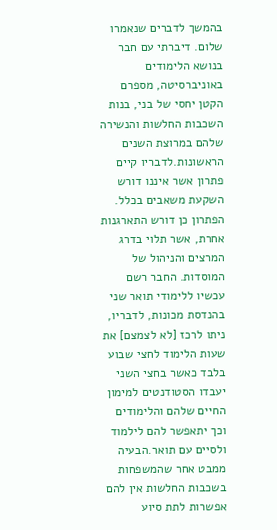בהמשך לדברים שנאמרו
שלום. דיברתי עם חבר בנושא הלימודים באוניברסיטה, מספרם הקטן יחסי של בני, בנות השכבות החלשות והנשירה שלהם במרוצת השנים הראשונות.לדבריו קיים פתרון אשר איננו דורש השקעת משאבים בכלל. הפתרון כן דורש התארגנות אחרת, אשר תלוי בדרג המרצים והניהול של המוסדות. החבר רשם עכשיו ללימודי תואר שני בהנדסת מכונות, לדבריו, ניתו לרכז [לא לצמצם] את שעות הלימוד לחצי שבוע בלבד כאשר בחצי השני יעבדו הסטודנטים למימון החיים שלהם והלימודים וכך יתאפשר להם לילמוד ולסיים עם תואר.הבעיה ממבט אחר שהמשפחות בשכבות החלשות אין להם אפשרות לתת סיוע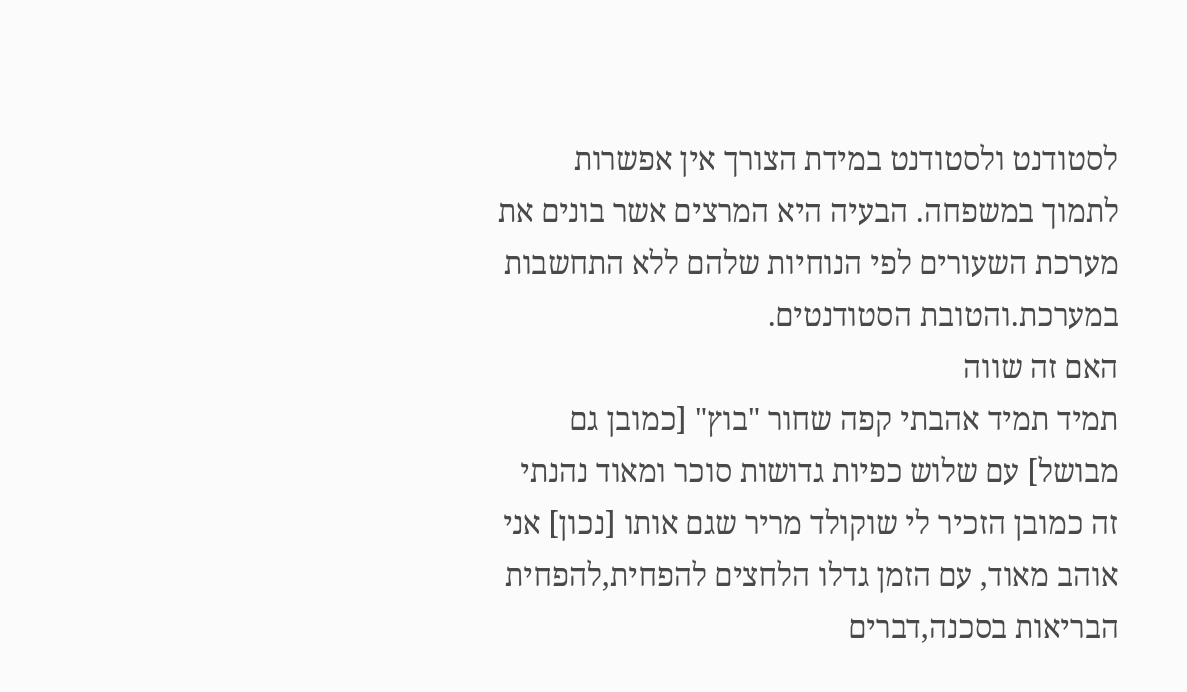לסטודנט ולסטודנט במידת הצורך אין אפשרות לתמוך במשפחה. הבעיה היא המרצים אשר בונים את מערכת השעורים לפי הנוחיות שלהם ללא התחשבות במערכת.והטובת הסטודנטים.
האם זה שווה
תמיד תמיד אהבתי קפה שחור "בוץ" [כמובן גם מבושל] עם שלוש כפיות גדושות סוכר ומאוד נהנתי זה כמובן הזכיר לי שוקולד מריר שגם אותו [נכון] אני אוהב מאוד, עם הזמן גדלו הלחצים להפחית,להפחית הבריאות בסכנה,דברים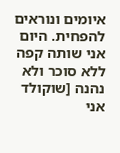איומים ונוראים להפחית. היום אני שותה קפה ללא סוכר ולא נהנה [שוקולד אני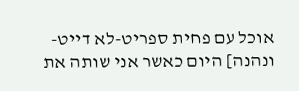אוכל עם פחית ספריט-לא דייט-ונהנה] היום כאשר אני שותה את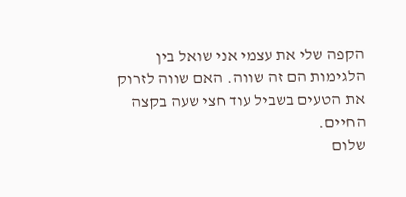הקפה שלי את עצמי אני שואל בין הלגימות הם זה שווה. האם שווה לזרוק את הטעים בשביל עוד חצי שעה בקצה החיים.
שלום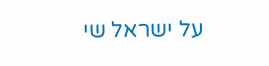על ישראל שי